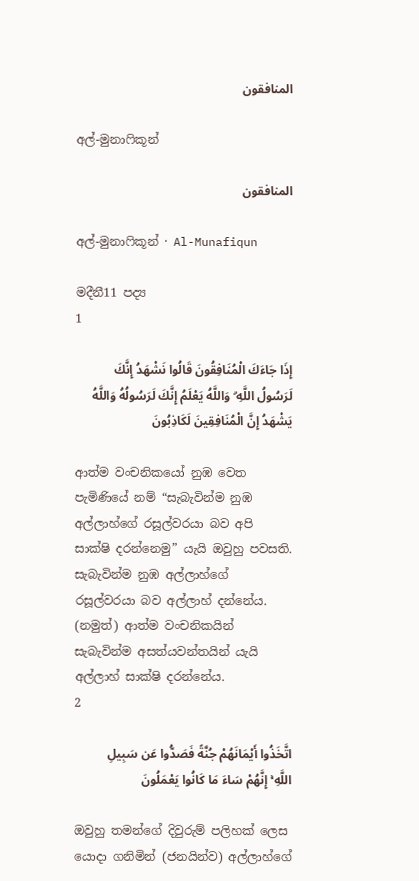المنافقون

අල්-මුනාෆිකූන්

المنافقون

අල්-මුනාෆිකූන් · Al-Munafiqun

මදීනී11 පද්‍ය
1

إِذَا جَاءَكَ الْمُنَافِقُونَ قَالُوا نَشْهَدُ إِنَّكَ لَرَسُولُ اللَّهِ ۗ وَاللَّهُ يَعْلَمُ إِنَّكَ لَرَسُولُهُ وَاللَّهُ يَشْهَدُ إِنَّ الْمُنَافِقِينَ لَكَاذِبُونَ

ආත්ම වංචනිකයෝ නුඹ වෙත පැමිණියේ නම් “සැබැවින්ම නුඹ අල්ලාහ්ගේ රසූල්වරයා බව අපි සාක්ෂි දරන්නෙමු” යැයි ඔවුහු පවසති. සැබැවින්ම නුඹ අල්ලාහ්ගේ රසූල්වරයා බව අල්ලාහ් දන්නේය. (නමුත්) ආත්ම වංචනිකයින් සැබැවින්ම අසත්යවන්තයින් යැයි අල්ලාහ් සාක්ෂි දරන්නේය.
2

اتَّخَذُوا أَيْمَانَهُمْ جُنَّةً فَصَدُّوا عَن سَبِيلِ اللَّهِ ۚ إِنَّهُمْ سَاءَ مَا كَانُوا يَعْمَلُونَ

ඔවුහු තමන්ගේ දිවුරුම් පලිහක් ලෙස යොදා ගනිමින් (ජනයින්ව) අල්ලාහ්ගේ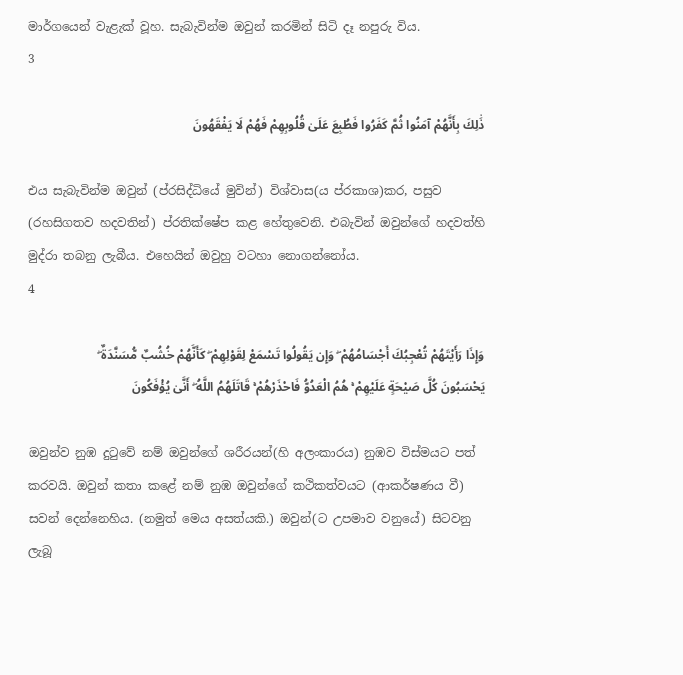මාර්ගයෙන් වැළැක් වූහ. සැබැවින්ම ඔවුන් කරමින් සිටි දෑ නපුරු විය.
3

ذَٰلِكَ بِأَنَّهُمْ آمَنُوا ثُمَّ كَفَرُوا فَطُبِعَ عَلَىٰ قُلُوبِهِمْ فَهُمْ لَا يَفْقَهُونَ

එය සැබැවින්ම ඔවුන් (ප්රසිද්ධියේ මුවින්) විශ්වාස(ය ප්රකාශ)කර, පසුව (රහසිගතව හදවතින්) ප්රතික්ෂේප කළ හේතුවෙනි. එබැවින් ඔවුන්ගේ හදවත්හි මුද්රා තබනු ලැබීය. එහෙයින් ඔවුහු වටහා නොගන්නෝය.
4

وَإِذَا رَأَيْتَهُمْ تُعْجِبُكَ أَجْسَامُهُمْ ۖ وَإِن يَقُولُوا تَسْمَعْ لِقَوْلِهِمْ ۖ كَأَنَّهُمْ خُشُبٌ مُّسَنَّدَةٌ ۖ يَحْسَبُونَ كُلَّ صَيْحَةٍ عَلَيْهِمْ ۚ هُمُ الْعَدُوُّ فَاحْذَرْهُمْ ۚ قَاتَلَهُمُ اللَّهُ ۖ أَنَّىٰ يُؤْفَكُونَ

ඔවුන්ව නුඹ දුටුවේ නම් ඔවුන්ගේ ශරීරයන්(හි අලංකාරය) නුඹව විස්මයට පත් කරවයි. ඔවුන් කතා කළේ නම් නුඹ ඔවුන්ගේ කථිකත්වයට (ආකර්ෂණය වී) සවන් දෙන්නෙහිය. (නමුත් මෙය අසත්යකි.) ඔවුන්(ට උපමාව වනුයේ) සිටවනු ලැබූ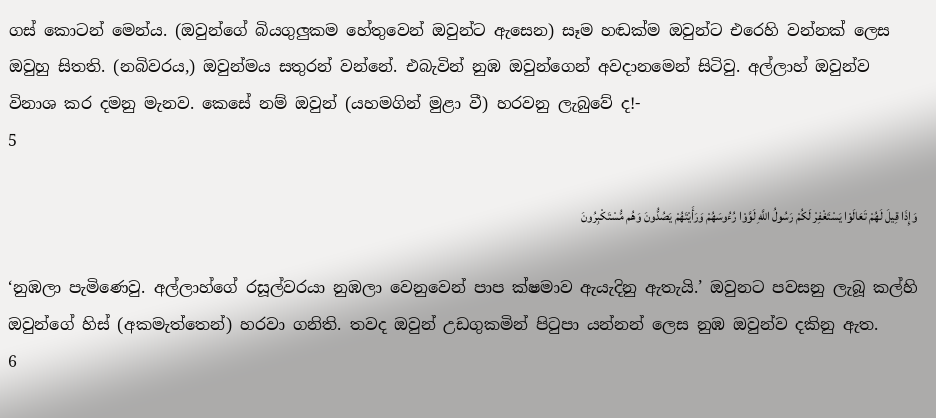ගස් කොටන් මෙන්ය. (ඔවුන්ගේ බියගුලුකම හේතුවෙන් ඔවුන්ට ඇසෙන) සෑම හඬක්ම ඔවුන්ට එරෙහි වන්නක් ලෙස ඔවුහු සිතති. (නබිවරය,) ඔවුන්මය සතුරන් වන්නේ. එබැවින් නුඹ ඔවුන්ගෙන් අවදානමෙන් සිටිවු. අල්ලාහ් ඔවුන්ව විනාශ කර දමනු මැනව. කෙසේ නම් ඔවුන් (යහමගින් මුළා වී) හරවනු ලැබුවේ ද!-
5

وَإِذَا قِيلَ لَهُمْ تَعَالَوْا يَسْتَغْفِرْ لَكُمْ رَسُولُ اللَّهِ لَوَّوْا رُءُوسَهُمْ وَرَأَيْتَهُمْ يَصُدُّونَ وَهُم مُّسْتَكْبِرُونَ

‘නුඹලා පැමිණෙවු. අල්ලාහ්ගේ රසූල්වරයා නුඹලා වෙනුවෙන් පාප ක්ෂමාව ඇයැදිනු ඇතැයි.’ ඔවුනට පවසනු ලැබූ කල්හි ඔවුන්ගේ හිස් (අකමැත්තෙන්) හරවා ගනිති. තවද ඔවුන් උඩගුකමින් පිටුපා යන්නන් ලෙස නුඹ ඔවුන්ව දකිනු ඇත.
6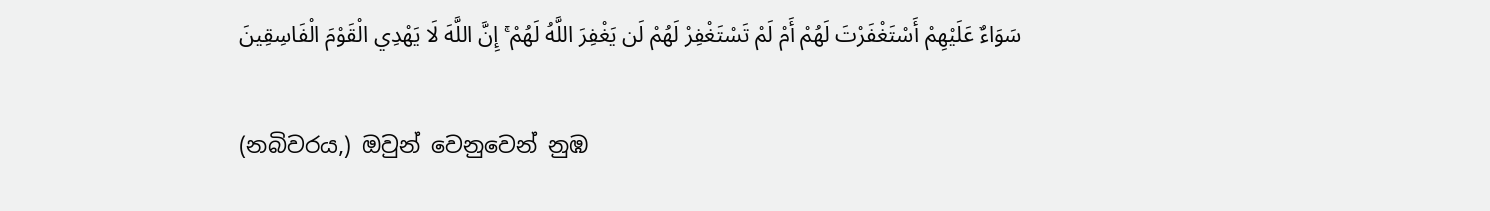سَوَاءٌ عَلَيْهِمْ أَسْتَغْفَرْتَ لَهُمْ أَمْ لَمْ تَسْتَغْفِرْ لَهُمْ لَن يَغْفِرَ اللَّهُ لَهُمْ ۚ إِنَّ اللَّهَ لَا يَهْدِي الْقَوْمَ الْفَاسِقِينَ

(නබිවරය,) ඔවුන් වෙනුවෙන් නුඹ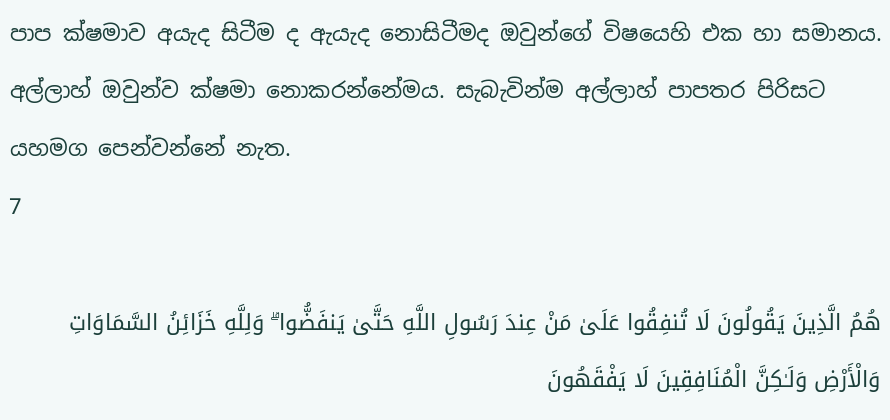පාප ක්ෂමාව අයැද සිටීම ද ඇයැද නොසිටීමද ඔවුන්ගේ විෂයෙහි එක හා සමානය. අල්ලාහ් ඔවුන්ව ක්ෂමා නොකරන්නේමය. සැබැවින්ම අල්ලාහ් පාපතර පිරිසට යහමග පෙන්වන්නේ නැත.
7

هُمُ الَّذِينَ يَقُولُونَ لَا تُنفِقُوا عَلَىٰ مَنْ عِندَ رَسُولِ اللَّهِ حَتَّىٰ يَنفَضُّوا ۗ وَلِلَّهِ خَزَائِنُ السَّمَاوَاتِ وَالْأَرْضِ وَلَـٰكِنَّ الْمُنَافِقِينَ لَا يَفْقَهُونَ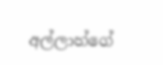අල්ලාහ්ගේ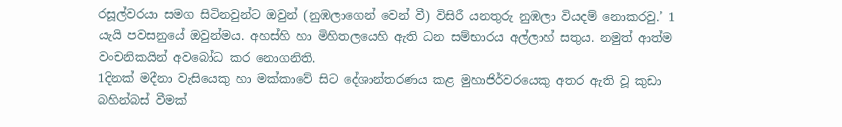රසූල්වරයා සමග සිටිනවුන්ට ඔවුන් (නුඹලාගෙන් වෙන් වී) විසිරී යනතුරු නුඹලා වියදම් නොකරවු.’ 1 යැයි පවසනුයේ ඔවුන්මය. අහස්හි හා මිහිතලයෙහි ඇති ධන සම්භාරය අල්ලාහ් සතුය. නමුත් ආත්ම වංචනිකයින් අවබෝධ කර නොගනිති.
1දිනක් මදීනා වැසියෙකු හා මක්කාවේ සිට දේශාන්තරණය කළ මුහාජිර්වරයෙකු අතර ඇති වූ කුඩා බහින්බස් වීමක්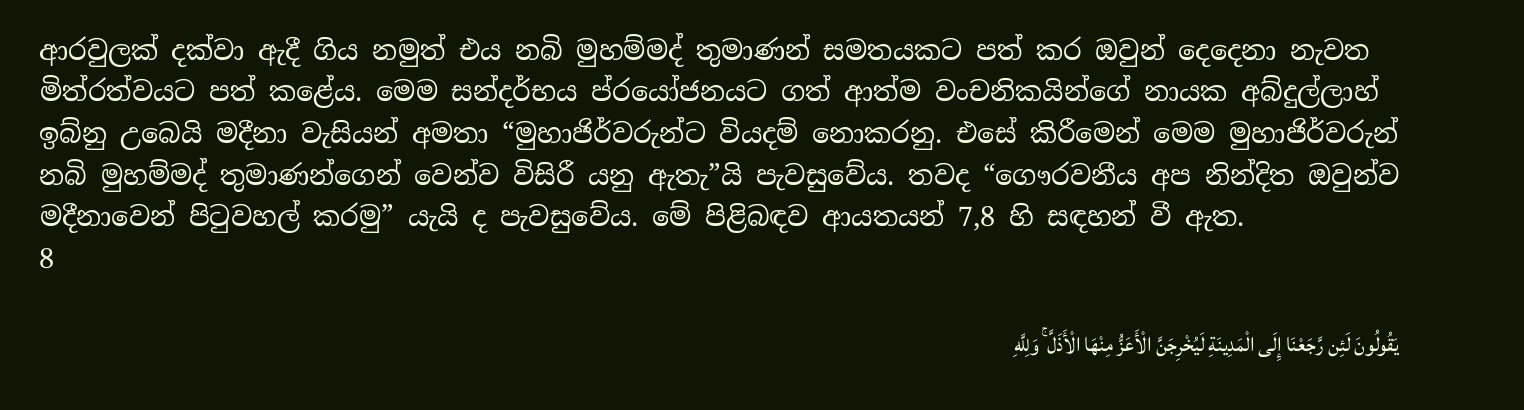ආරවුලක් දක්වා ඇදී ගිය නමුත් එය නබි මුහම්මද් තුමාණන් සමතයකට පත් කර ඔවුන් දෙදෙනා නැවත මිත්රත්වයට පත් කළේය. මෙම සන්දර්භය ප්රයෝජනයට ගත් ආත්ම වංචනිකයින්ගේ නායක අබ්දුල්ලාහ් ඉබ්නු උබෙයි මදීනා වැසියන් අමතා “මුහාජිර්වරුන්ට වියදම් නොකරනු. එසේ කිරීමෙන් මෙම මුහාජිර්වරුන් නබි මුහම්මද් තුමාණන්ගෙන් වෙන්ව විසිරී යනු ඇතැ”යි පැවසුවේය. තවද “ගෞරවනීය අප නින්දිත ඔවුන්ව මදීනාවෙන් පිටුවහල් කරමු” යැයි ද පැවසුවේය. මේ පිළිබඳව ආයතයන් 7,8 හි සඳහන් වී ඇත.
8

يَقُولُونَ لَئِن رَّجَعْنَا إِلَى الْمَدِينَةِ لَيُخْرِجَنَّ الْأَعَزُّ مِنْهَا الْأَذَلَّ ۚ وَلِلَّهِ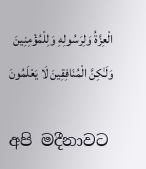الْعِزَّةُ وَلِرَسُولِهِ وَلِلْمُؤْمِنِينَ وَلَـٰكِنَّ الْمُنَافِقِينَ لَا يَعْلَمُونَ

අපි මදීනාවට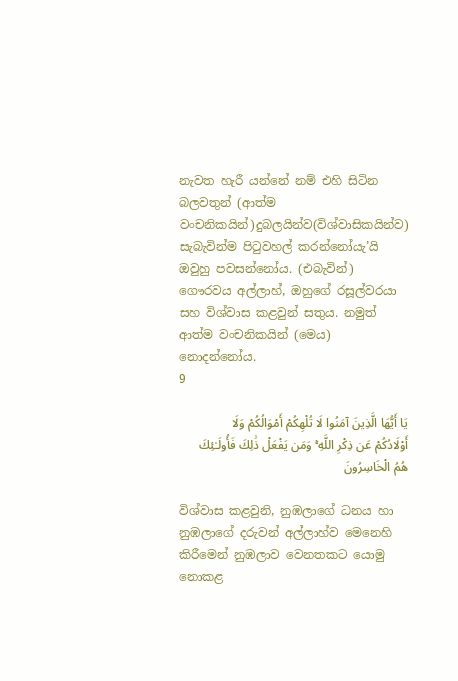නැවත හැරී යන්නේ නම් එහි සිටින බලවතුන් (ආත්ම වංචනිකයින්)දුබලයින්ව(විශ්වාසිකයින්ව) සැබැවින්ම පිටුවහල් කරන්නෝයැ’යි ඔවුහු පවසන්නෝය. (එබැවින්) ගෞරවය අල්ලාහ්, ඔහුගේ රසූල්වරයා සහ විශ්වාස කළවුන් සතුය. නමුත් ආත්ම වංචනිකයින් (මෙය) නොදන්නෝය.
9

يَا أَيُّهَا الَّذِينَ آمَنُوا لَا تُلْهِكُمْ أَمْوَالُكُمْ وَلَا أَوْلَادُكُمْ عَن ذِكْرِ اللَّهِ ۚ وَمَن يَفْعَلْ ذَٰلِكَ فَأُولَـٰئِكَ هُمُ الْخَاسِرُونَ

විශ්වාස කළවුනි, නුඹලාගේ ධනය හා නුඹලාගේ දරුවන් අල්ලාහ්ව මෙනෙහි කිරීමෙන් නුඹලාව වෙනතකට යොමු නොකළ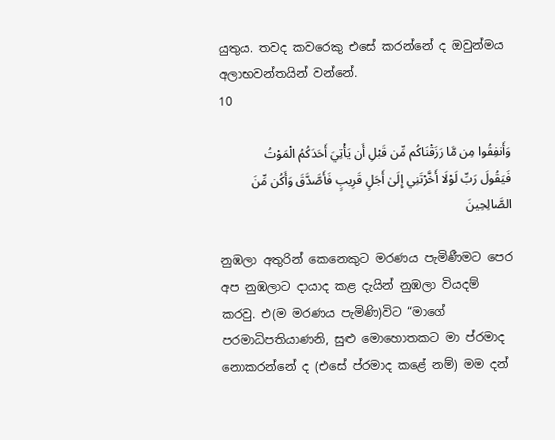යුතුය. තවද කවරෙකු එසේ කරන්නේ ද ඔවුන්මය අලාභවන්තයින් වන්නේ.
10

وَأَنفِقُوا مِن مَّا رَزَقْنَاكُم مِّن قَبْلِ أَن يَأْتِيَ أَحَدَكُمُ الْمَوْتُ فَيَقُولَ رَبِّ لَوْلَا أَخَّرْتَنِي إِلَىٰ أَجَلٍ قَرِيبٍ فَأَصَّدَّقَ وَأَكُن مِّنَ الصَّالِحِينَ

නුඹලා අතුරින් කෙනෙකුට මරණය පැමිණීමට පෙර අප නුඹලාට දායාද කළ දැයින් නුඹලා වියදම් කරවු. එ(ම මරණය පැමිණි)විට “මාගේ පරමාධිපතියාණනි, සුළු මොහොතකට මා ප්රමාද නොකරන්නේ ද (එසේ ප්රමාද කළේ නම්) මම දන්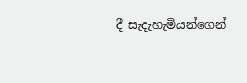දී සැදැහැමියන්ගෙන්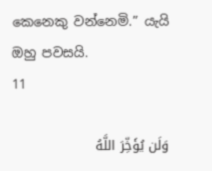කෙනෙකු වන්නෙමි.” යැයි ඔහු පවසයි.
11

وَلَن يُؤَخِّرَ اللَّهُ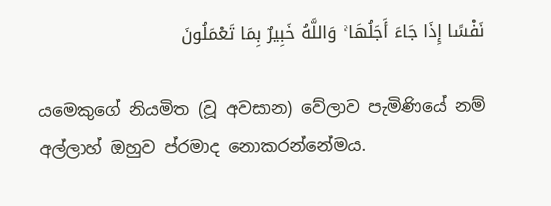نَفْسًا إِذَا جَاءَ أَجَلُهَا ۚ وَاللَّهُ خَبِيرٌ بِمَا تَعْمَلُونَ

යමෙකුගේ නියමිත (වූ අවසාන) වේලාව පැමිණියේ නම් අල්ලාහ් ඔහුව ප්රමාද නොකරන්නේමය.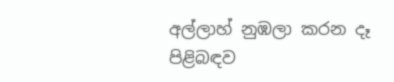අල්ලාහ් නුඹලා කරන දෑ පිළිබඳව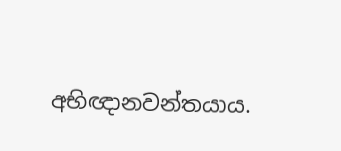අභිඥානවන්තයාය.